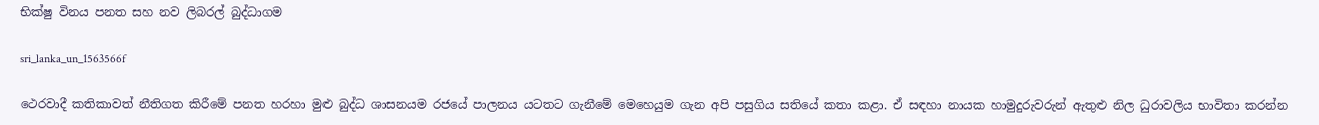භික්ෂු විනය පනත සහ නව ලිබරල් බුද්ධාගම

sri_lanka_un_1563566f

ථෙරවාදී කතිකාවත් නීතිගත කිරීමේ පනත හරහා මුළු බුද්ධ ශාසනයම රජයේ පාලනය යටතට ගැනීමේ මෙහෙයුම ගැන අපි පසුගිය සතියේ කතා කළා. ඒ සඳහා නායක හාමුදුරුවරුන් ඇතුළු නිල ධුරාවලිය භාවිතා කරන්න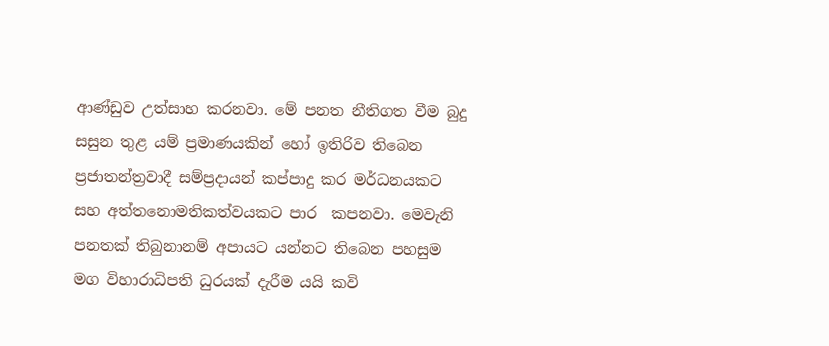ආණ්ඩුව උත්සාහ කරනවා. මේ පනත නීතිගත වීම බුදු සසුන තුළ යම් ප්‍රමාණයකින් හෝ ඉතිරිව තිබෙන ප්‍රජාතන්ත්‍රවාදී සම්ප්‍රදායන් කප්පාදු කර මර්ධනයකට සහ අත්තනොමතිකත්වයකට පාර  කපනවා. මෙවැනි පනතක් තිබුනානම් අපායට යන්නට තිබෙන පහසුම මග විහාරාධිපති ධුරයක් දැරීම යයි කවි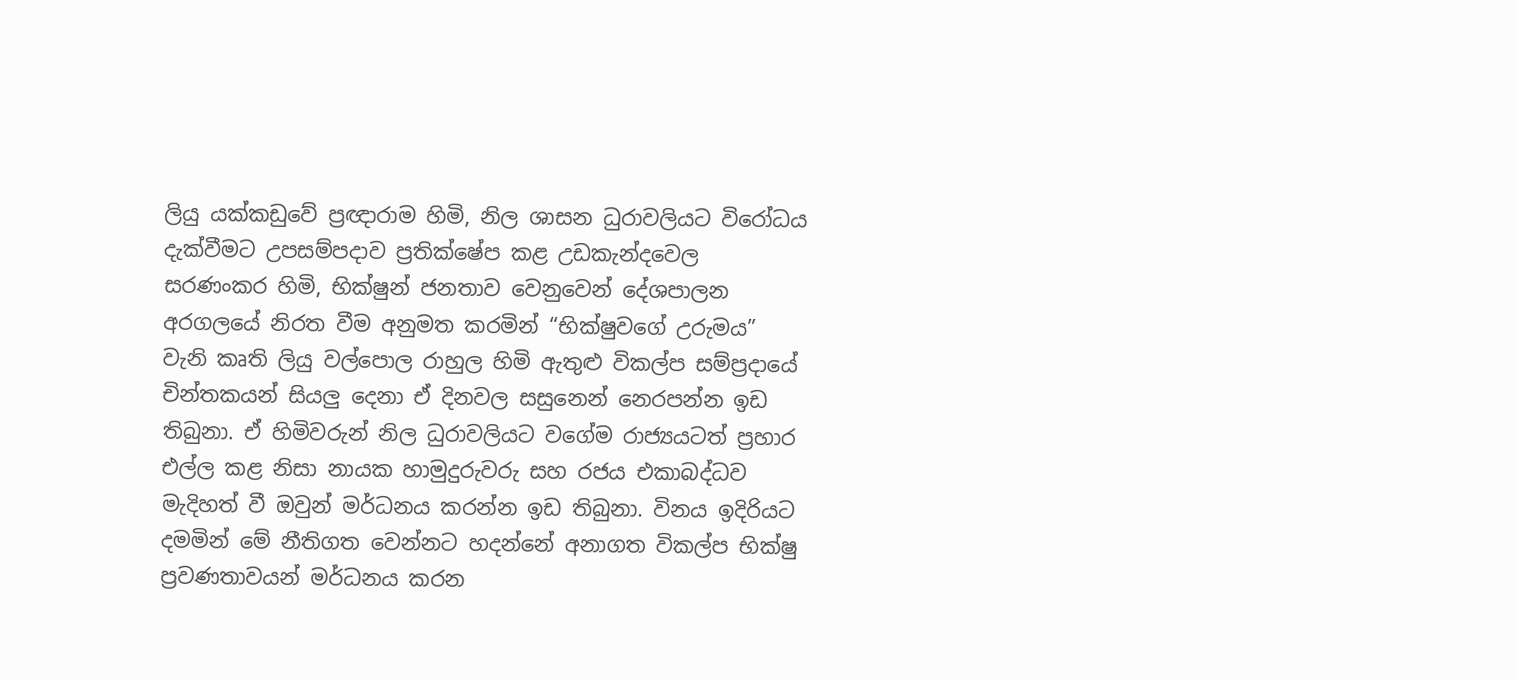ලියු යක්කඩුවේ ප්‍රඥාරාම හිමි, නිල ශාසන ධුරාවලියට විරෝධය දැක්වීමට උපසම්පදාව ප්‍රතික්ෂේප කළ උඩකැන්දවෙල සරණංකර හිමි, භික්ෂුන් ජනතාව වෙනුවෙන් දේශපාලන අරගලයේ නිරත වීම අනුමත කරමින් “භික්ෂුවගේ උරුමය” වැනි කෘති ලියු වල්පොල රාහුල හිමි ඇතුළු විකල්ප සම්ප්‍රදායේ චින්තකයන් සියලු දෙනා ඒ දිනවල සසුනෙන් නෙරපන්න ඉඩ තිබුනා. ඒ හිමිවරුන් නිල ධුරාවලියට වගේම රාජ්‍යයටත් ප්‍රහාර එල්ල කළ නිසා නායක හාමුදුරුවරු සහ රජය එකාබද්ධව මැදිහත් වී ඔවුන් මර්ධනය කරන්න ඉඩ තිබුනා. විනය ඉදිරියට දමමින් මේ නීතිගත වෙන්නට හදන්නේ අනාගත විකල්ප භික්ෂු ප්‍රවණතාවයන් මර්ධනය කරන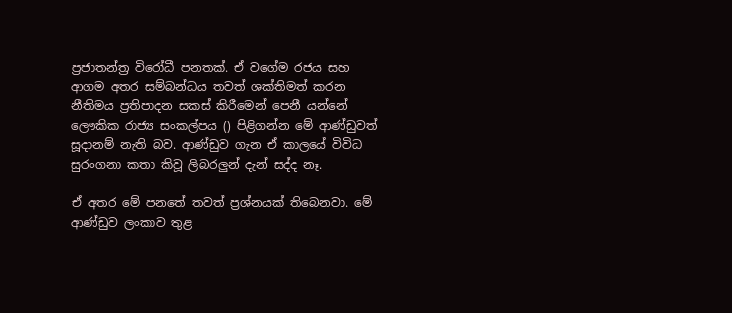ප්‍රජාතන්ත්‍ර විරෝධී පනතක්. ඒ වගේම රජය සහ ආගම අතර සම්බන්ධය තවත් ශක්තිමත් කරන නීතිමය ප්‍රතිපාදන සකස් කිරීමෙන් පෙනී යන්නේ ලෞකික රාජ්‍ය සංකල්පය () පිළිගන්න මේ ආණ්ඩුවත් සූදානම් නැති බව. ආණ්ඩුව ගැන ඒ කාලයේ විවිධ සුරංගනා කතා කිවූ ලිබරලුන් දැන් සද්ද නෑ.

ඒ අතර මේ පනතේ තවත් ප්‍රශ්නයක් තිබෙනවා. මේ ආණ්ඩුව ලංකාව තුළ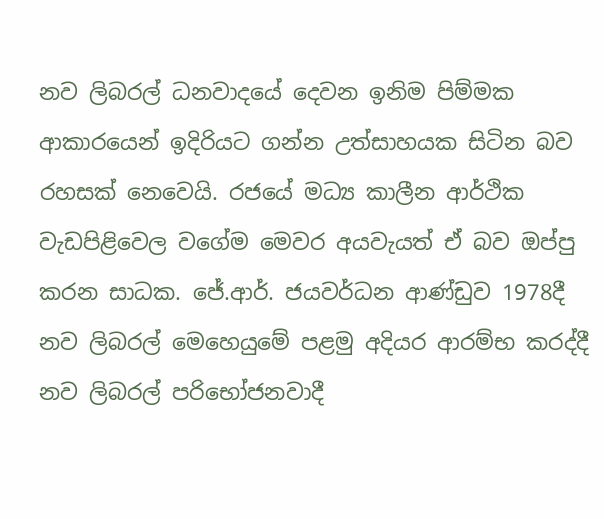නව ලිබරල් ධනවාදයේ දෙවන ඉනිම පිම්මක ආකාරයෙන් ඉදිරියට ගන්න උත්සාහයක සිටින බව රහසක් නෙවෙයි. රජයේ මධ්‍ය කාලීන ආර්ථික වැඩපිළිවෙල වගේම මෙවර අයවැයත් ඒ බව ඔප්පු කරන සාධක. ජේ.ආර්. ජයවර්ධන ආණ්ඩුව 1978දී නව ලිබරල් මෙහෙයුමේ පළමු අදියර ආරම්භ කරද්දී නව ලිබරල් පරිභෝජනවාදී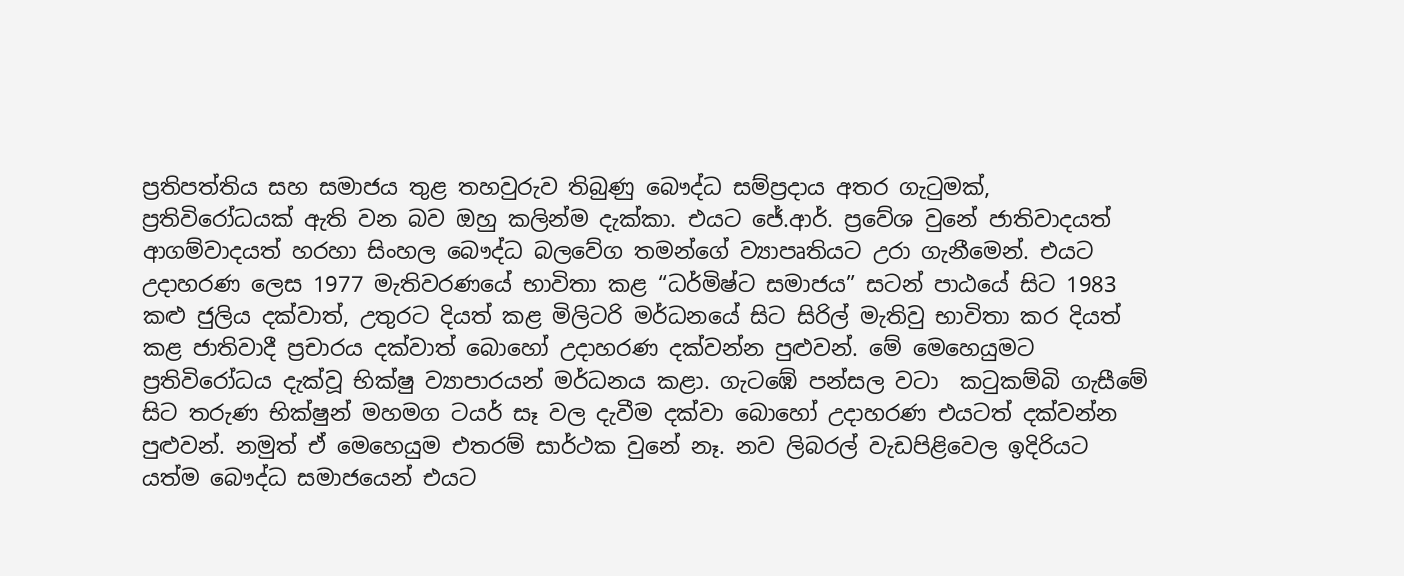ප්‍රතිපත්තිය සහ සමාජය තුළ තහවුරුව තිබුණු බෞද්ධ සම්ප්‍රදාය අතර ගැටුමක්, ප්‍රතිවිරෝධයක් ඇති වන බව ඔහු කලින්ම දැක්කා. එයට ජේ.ආර්. ප්‍රවේශ වුනේ ජාතිවාදයත් ආගම්වාදයත් හරහා සිංහල බෞද්ධ බලවේග තමන්ගේ ව්‍යාපෘතියට උරා ගැනීමෙන්. එයට උදාහරණ ලෙස 1977 මැතිවරණයේ භාවිතා කළ “ධර්මිෂ්ට සමාජය” සටන් පාඨයේ සිට 1983 කළු ජුලිය දක්වාත්, උතුරට දියත් කළ මිලිටරි මර්ධනයේ සිට සිරිල් මැතිවු භාවිතා කර දියත් කළ ජාතිවාදී ප්‍රචාරය දක්වාත් බොහෝ උදාහරණ දක්වන්න පුළුවන්. මේ මෙහෙයුමට ප්‍රතිවිරෝධය දැක්වූ භික්ෂු ව්‍යාපාරයන් මර්ධනය කළා. ගැටඹේ පන්සල වටා  කටුකම්බි ගැසීමේ සිට තරුණ භික්ෂුන් මහමග ටයර් සෑ වල දැවීම දක්වා බොහෝ උදාහරණ එයටත් දක්වන්න පුළුවන්. නමුත් ඒ මෙහෙයුම එතරම් සාර්ථක වුනේ නෑ. නව ලිබරල් වැඩපිළිවෙල ඉදිරියට යත්ම බෞද්ධ සමාජයෙන් එයට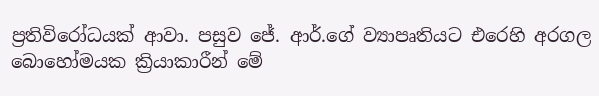ප්‍රතිවිරෝධයක් ආවා. පසුව ජේ. ආර්.ගේ ව්‍යාපෘතියට එරෙහි අරගල බොහෝමයක ක්‍රියාකාරීන් මේ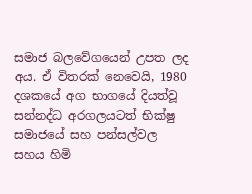සමාජ බලවේගයෙන් උපත ලද අය. ඒ විතරක් නෙවෙයි, 1980 දශකයේ අග භාගයේ දියත්වූ සන්නද්ධ අරගලයටත් භික්ෂු සමාජයේ සහ පන්සල්වල සහය හිමි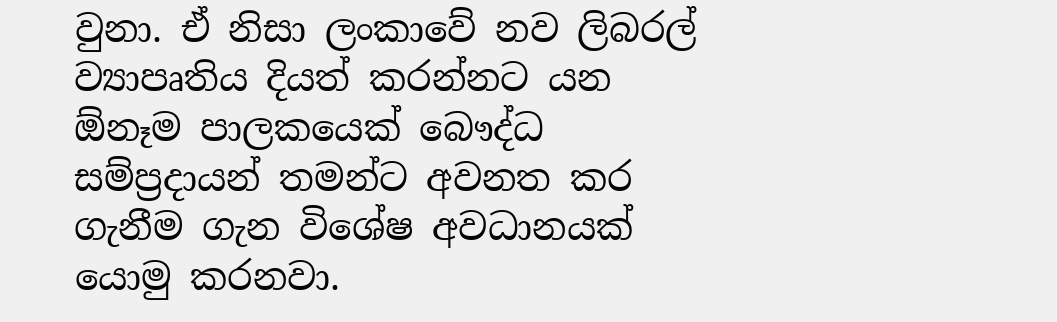වුනා. ඒ නිසා ලංකාවේ නව ලිබරල් ව්‍යාපෘතිය දියත් කරන්නට යන ඕනෑම පාලකයෙක් බෞද්ධ සම්ප්‍රදායන් තමන්ට අවනත කර ගැනීම ගැන විශේෂ අවධානයක් යොමු කරනවා.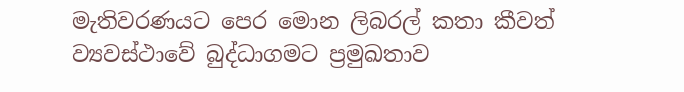මැතිවරණයට පෙර මොන ලිබරල් කතා කීවත් ව්‍යවස්ථාවේ බුද්ධාගමට ප්‍රමුඛතාව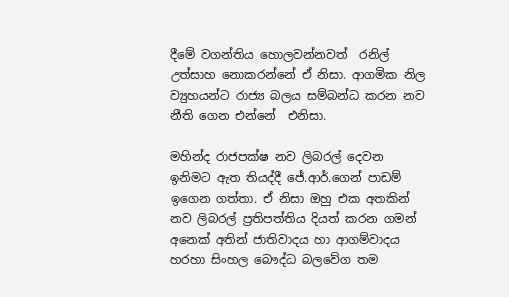දීමේ වගන්තිය හොලවන්නවත්  රනිල් උත්සාහ නොකරන්නේ ඒ නිසා. ආගමික නිල ව්‍යුහයන්ට රාජ්‍ය බලය සම්බන්ධ කරන නව නීති ගෙන එන්නේ  එනිසා.

මහින්ද රාජපක්ෂ නව ලිබරල් දෙවන ඉනිමට ඇත තියද්දී ජේ.ආර්.ගෙන් පාඩම් ඉගෙන ගත්තා. ඒ නිසා ඔහු එක අතකින් නව ලිබරල් ප්‍රතිපත්තිය දියත් කරන ගමන්  අනෙක් අතින් ජාතිවාදය හා ආගම්වාදය හරහා සිංහල බෞද්ධ බලවේග තම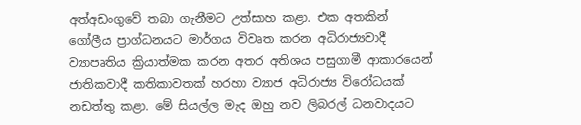අත්අඩංගුවේ තබා ගැනීමට උත්සාහ කළා. එක අතකින් ගෝලීය ප්‍රාග්ධනයට මාර්ගය විවෘත කරන අධිරාජ්‍යවාදී ව්‍යාපෘතිය ක්‍රියාත්මක කරන අතර අතිශය පසුගාමී ආකාරයෙන් ජාතිකවාදී කතිකාවතක් හරහා ව්‍යාජ අධිරාජ්‍ය විරෝධයක් නඩත්තු කළා. මේ සියල්ල මැද ඔහු නව ලිබරල් ධනවාදයට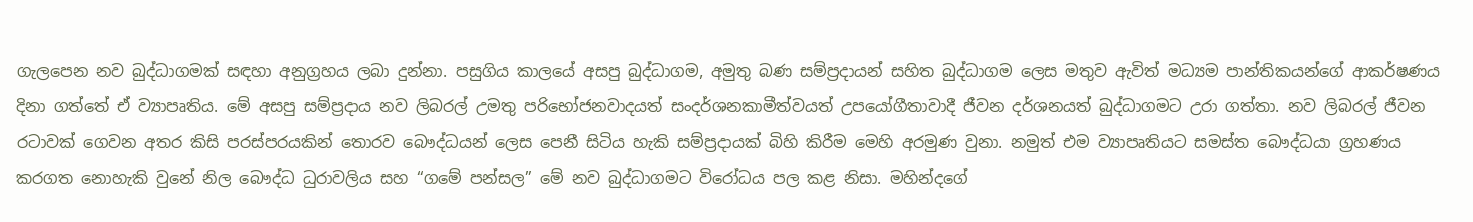ගැලපෙන නව බුද්ධාගමක් සඳහා අනුග්‍රහය ලබා දුන්නා. පසුගිය කාලයේ අසපු බුද්ධාගම, අමුතු බණ සම්ප්‍රදායන් සහිත බුද්ධාගම ලෙස මතුව ඇවිත් මධ්‍යම පාන්තිකයන්ගේ ආකර්ෂණය දිනා ගත්තේ ඒ ව්‍යාපෘතිය. මේ අසපු සම්ප්‍රදාය නව ලිබරල් උමතු පරිභෝජනවාදයත් සංදර්ශනකාමීත්වයත් උපයෝගීතාවාදී ජීවන දර්ශනයත් බුද්ධාගමට උරා ගත්තා. නව ලිබරල් ජීවන රටාවක් ගෙවන අතර කිසි පරස්පරයකින් තොරව බෞද්ධයන් ලෙස පෙනී සිටිය හැකි සම්ප්‍රදායක් බිහි කිරීම මෙහි අරමුණ වුනා. නමුත් එම ව්‍යාපෘතියට සමස්ත බෞද්ධයා ග්‍රහණය කරගත නොහැකි වුනේ නිල බෞද්ධ ධුරාවලිය සහ “ගමේ පන්සල” මේ නව බුද්ධාගමට විරෝධය පල කළ නිසා. මහින්දගේ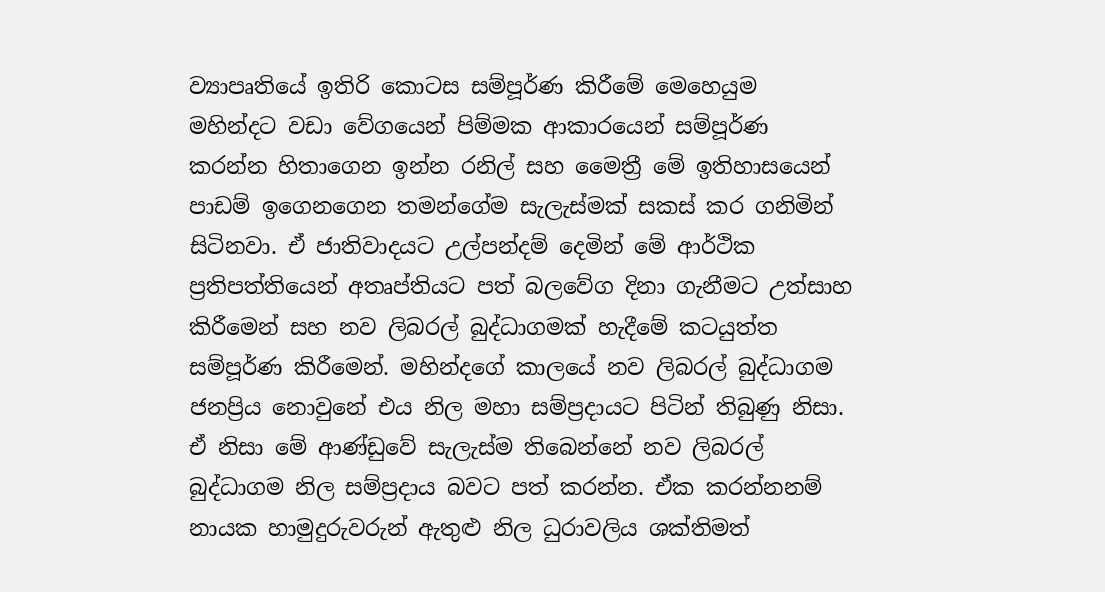ව්‍යාපෘතියේ ඉතිරි කොටස සම්පූර්ණ කිරීමේ මෙහෙයුම මහින්දට වඩා වේගයෙන් පිම්මක ආකාරයෙන් සම්පූර්ණ කරන්න හිතාගෙන ඉන්න රනිල් සහ මෛත්‍රී මේ ඉතිහාසයෙන් පාඩම් ඉගෙනගෙන තමන්ගේම සැලැස්මක් සකස් කර ගනිමින් සිටිනවා. ඒ ජාතිවාදයට උල්පන්දම් දෙමින් මේ ආර්ථික ප්‍රතිපත්තියෙන් අතෘප්තියට පත් බලවේග දිනා ගැනීමට උත්සාහ කිරීමෙන් සහ නව ලිබරල් බුද්ධාගමක් හැදීමේ කටයුත්ත සම්පූර්ණ කිරීමෙන්. මහින්දගේ කාලයේ නව ලිබරල් බුද්ධාගම ජනප්‍රිය නොවුනේ එය නිල මහා සම්ප්‍රදායට පිටින් තිබුණු නිසා. ඒ නිසා මේ ආණ්ඩුවේ සැලැස්ම තිබෙන්නේ නව ලිබරල් බුද්ධාගම නිල සම්ප්‍රදාය බවට පත් කරන්න. ඒක කරන්නනම් නායක හාමුදුරුවරුන් ඇතුළු නිල ධුරාවලිය ශක්තිමත්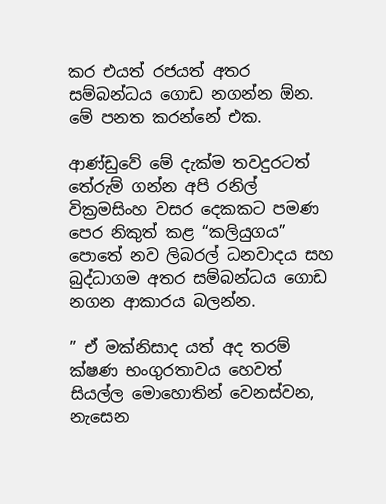කර එයත් රජයත් අතර සම්බන්ධය ගොඩ නගන්න ඕන.  මේ පනත කරන්නේ එක.

ආණ්ඩුවේ මේ දැක්ම තවදුරටත් තේරුම් ගන්න අපි රනිල් වික්‍රමසිංහ වසර දෙකකට පමණ පෙර නිකුත් කළ “කලියුගය” පොතේ නව ලිබරල් ධනවාදය සහ බුද්ධාගම අතර සම්බන්ධය ගොඩ නගන ආකාරය බලන්න.

” ඒ මක්නිසාද යත් අද තරම් ක්ෂණ භංගුරතාවය හෙවත් සියල්ල මොහොතින් වෙනස්වන, නැසෙන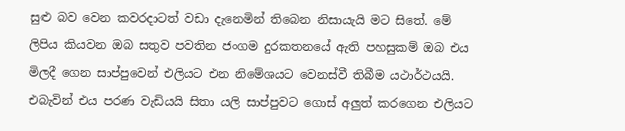සුළු බව වෙන කවරදාටත් වඩා දැනෙමින් තිබෙන නිසායැයි මට සිතේ. මේ ලිපිය කියවන ඔබ සතුව පවතින ජංගම දුරකතනයේ ඇති පහසුකම් ඔබ එය මිලදී ගෙන සාප්පුවෙන් එලියට එන නිමේශයට වෙනස්වී තිබීම යථාර්ථයයි. එබැවින් එය පරණ වැඩියයි සිතා යලි සාප්පුවට ගොස් අලුත් කරගෙන එලියට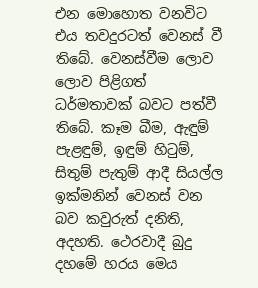එන මොහොත වනවිට එය තවදුරටත් වෙනස් වී තිබේ. වෙනස්වීම ලොව ලොව පිළිගත් ධර්මතාවක් බවට පත්වී තිබේ. කෑම බීම, ඇඳුම් පැළඳුම්, ඉඳුම් හිටුම්, සිතුම් පැතුම් ආදී සියල්ල ඉක්මනින් වෙනස් වන බව කවුරුත් දනිති, අදහති. ථෙරවාදී බුදු දහමේ හරය මෙය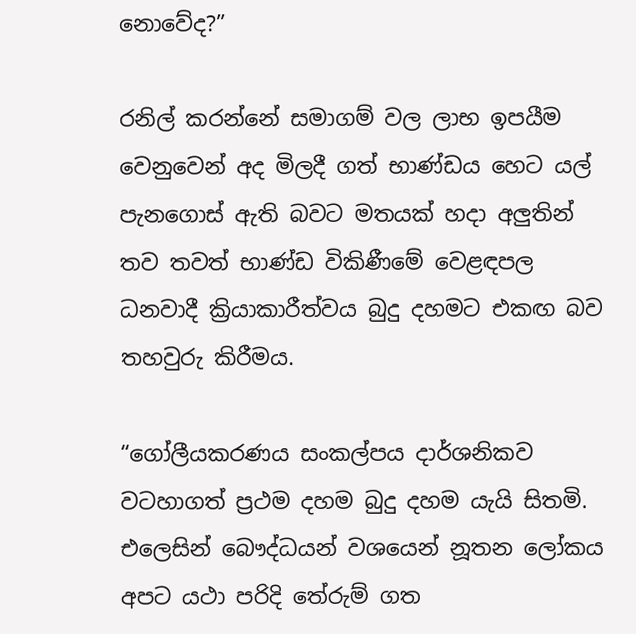නොවේද?”

රනිල් කරන්නේ සමාගම් වල ලාභ ඉපයීම වෙනුවෙන් අද මිලදී ගත් භාණ්ඩය හෙට යල් පැනගොස් ඇති බවට මතයක් හදා අලුතින් තව තවත් භාණ්ඩ විකිණීමේ වෙළඳපල ධනවාදී ක්‍රියාකාරීත්වය බුදු දහමට එකඟ බව තහවුරු කිරීමය.

“ගෝලීයකරණය සංකල්පය දාර්ශනිකව වටහාගත් ප්‍රථම දහම බුදු දහම යැයි සිතමි. එලෙසින් බෞද්ධයන් වශයෙන් නූතන ලෝකය අපට යථා පරිදි තේරුම් ගත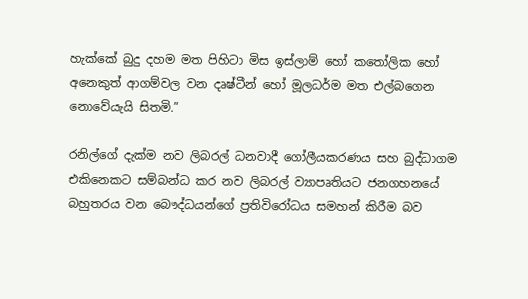හැක්කේ බුදු දහම මත පිහිටා මිස ඉස්ලාම් හෝ කතෝලික හෝ අනෙකුත් ආගම්වල වන දෘෂ්ටීන් හෝ මූලධර්ම මත එල්බගෙන නොවේයැයි සිතමි.”

රනිල්ගේ දැක්ම නව ලිබරල් ධනවාදී ගෝලීයකරණය සහ බුද්ධාගම එකිනෙකට සම්බන්ධ කර නව ලිබරල් ව්‍යාපෘතියට ජනගහනයේ බහුතරය වන බෞද්ධයන්ගේ ප්‍රතිවිරෝධය සමහන් කිරීම බව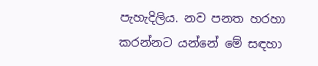පැහැදිලිය. නව පනත හරහා කරන්නට යන්නේ මේ සඳහා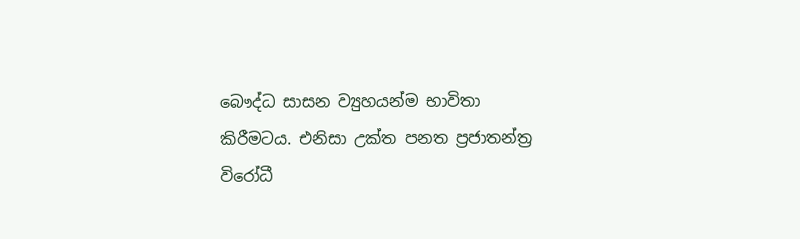බෞද්ධ සාසන ව්‍යුහයන්ම භාවිතා කිරීමටය. එනිසා උක්ත පනත ප්‍රජාතන්ත්‍ර විරෝධී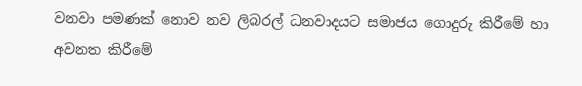වනවා පමණක් නොව නව ලිබරල් ධනවාදයට සමාජය ගොදුරු කිරීමේ හා අවනත කිරීමේ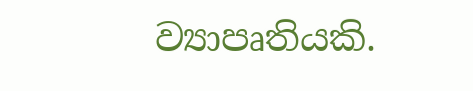ව්‍යාපෘතියකි.